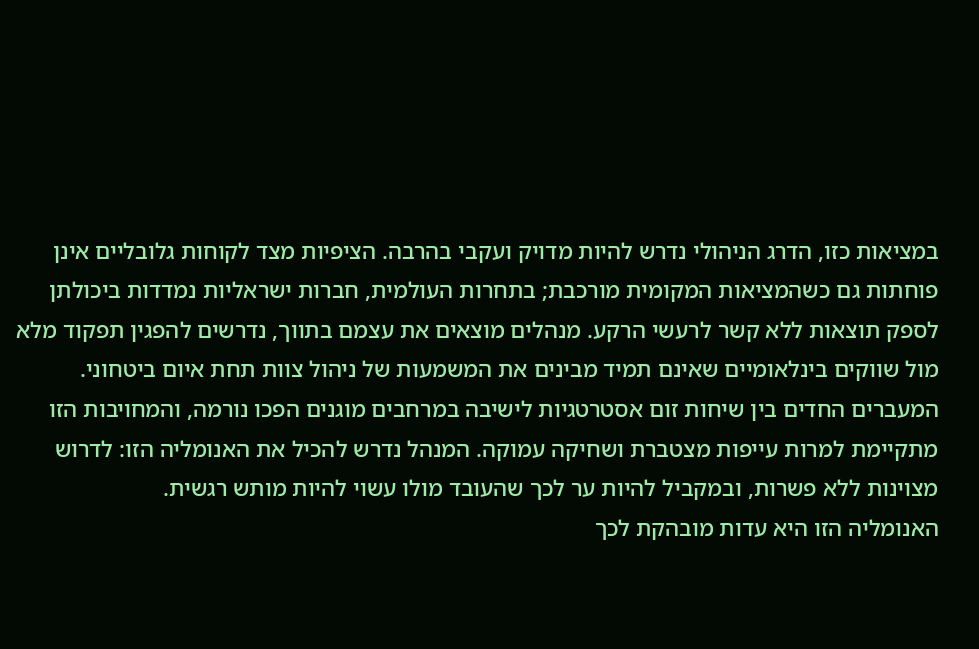במציאות כזו, הדרג הניהולי נדרש להיות מדויק ועקבי בהרבה. הציפיות מצד לקוחות גלובליים אינן פוחתות גם כשהמציאות המקומית מורכבת; בתחרות העולמית, חברות ישראליות נמדדות ביכולתן לספק תוצאות ללא קשר לרעשי הרקע. מנהלים מוצאים את עצמם בתווך, נדרשים להפגין תפקוד מלא מול שווקים בינלאומיים שאינם תמיד מבינים את המשמעות של ניהול צוות תחת איום ביטחוני.
המעברים החדים בין שיחות זום אסטרטגיות לישיבה במרחבים מוגנים הפכו נורמה, והמחויבות הזו מתקיימת למרות עייפות מצטברת ושחיקה עמוקה. המנהל נדרש להכיל את האנומליה הזו: לדרוש מצוינות ללא פשרות, ובמקביל להיות ער לכך שהעובד מולו עשוי להיות מותש רגשית.
האנומליה הזו היא עדות מובהקת לכך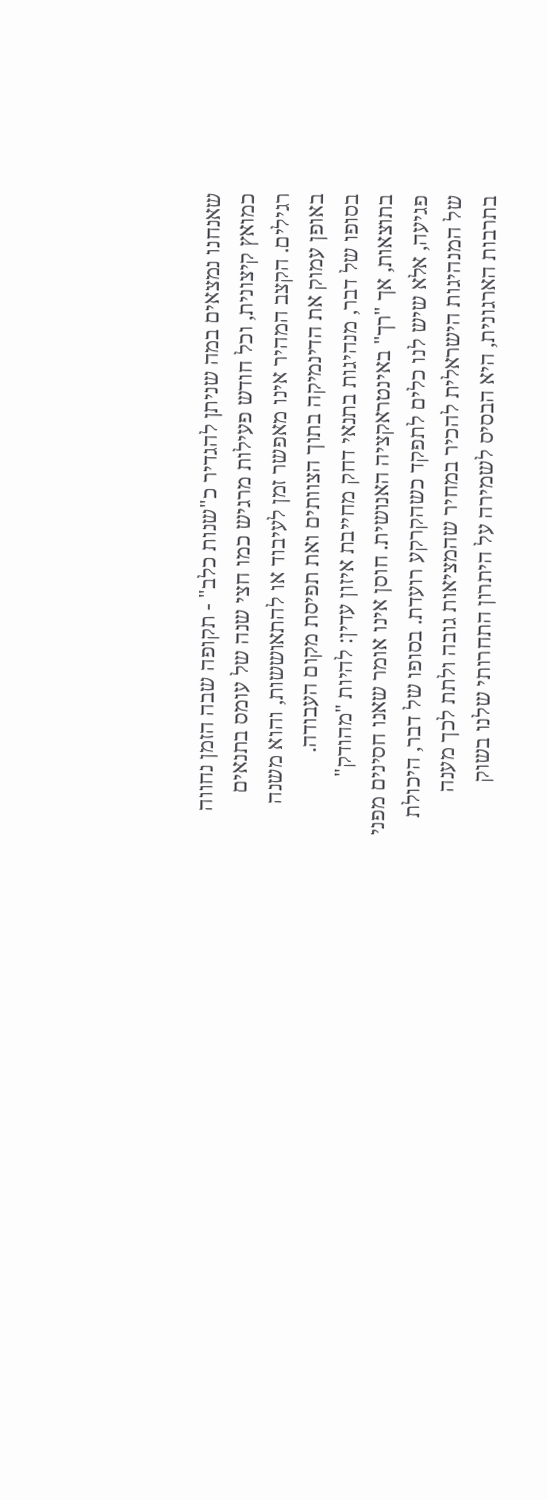שאנחנו נמצאים במה שניתן להגדיר כ"שנות כלב" - תקופה שבה הזמן נחווה כמואץ קיצונית, וכל חודש פעילות מרגיש כמו חצי שנה של עומס בתנאים רגילים. הקצב המהיר אינו מאפשר זמן לעיבוד או להתאוששות, והוא משנה באופן עמוק את הדינמיקה בתוך הצוותים ואת תפיסת מקום העבודה.
בסופו של דבר, מנהיגות בתנאי דחק מחייבת איזון עדין: להיות "מהודק" בתוצאות, אך "רך" באינטראקציה האנושית. חוסן אינו אומר שאנו חסינים מפני פגיעה, אלא שיש לנו כלים לתפקד כשהקרקע רועדת. בסופו של דבר, היכולת של המנהיגות הישראלית להכיר במחיר שהמציאות גובה ולתת לכך מענה בתרבות הארגונית, היא הבסיס לשמירה על היתרון התחרותי שלנו בשוק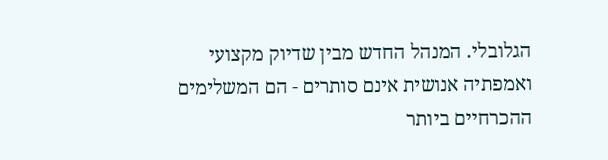הגלובלי. המנהל החדש מבין שדיוק מקצועי ואמפתיה אנושית אינם סותרים - הם המשלימים ההכרחיים ביותר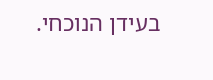בעידן הנוכחי.